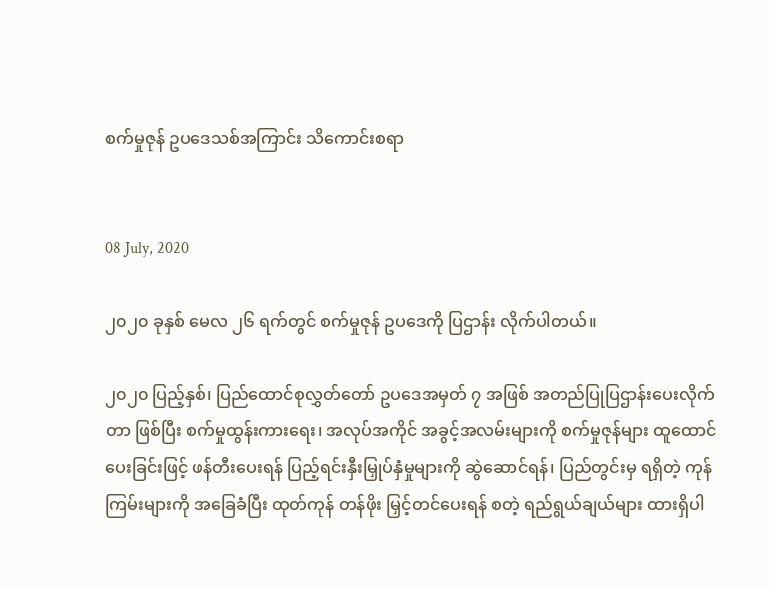စက်မှုဇုန် ဥပဒေသစ်အကြာင်း သိကောင်းစရာ


08 July, 2020

၂၀၂၀ ခုနှစ် မေလ ၂၆ ရက်တွင် စက်မှုဇုန် ဥပဒေကို ပြဌာန်း လိုက်ပါတယ်။

၂၀၂၀ ပြည့်နှစ်၊ ပြည်ထောင်စုလွှတ်တော် ဥပဒေအမှတ် ၇ အဖြစ် အတည်ပြုပြဌာန်းပေးလိုက်တာ ဖြစ်ပြီး စက်မှုထွန်းကားရေး၊ အလုပ်အကိုင် အခွင့်အလမ်းများကို စက်မှုဇုန်များ ထူထောင်ပေးခြင်းဖြင့် ဖန်တီးပေးရန် ပြည့်ရင်းနှီးမြှုပ်နှံမှုများကို ဆွဲဆောင်ရန်၊ ပြည်တွင်းမှ ရရှိတဲ့ ကုန်ကြမ်းများကို အခြေခံပြီး ထုတ်ကုန် တန်ဖိုး မြှင့်တင်ပေးရန် စတဲ့ ရည်ရွယ်ချယ်များ ထားရှိပါ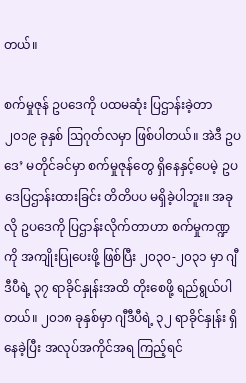တယ်။

စက်မှုဇုန် ဥပဒေကို ပထမဆုံး ပြဌာန်းခဲ့တာ ၂၀၁၉ ခုနှစ် ဩဂုတ်လမှာ ဖြစ်ပါတယ်။ အဲဒီ ဥပဒေ’ မတိုင်ခင်မှာ စက်မှုဇုန်တွေ ရှိနေနှင့်ပေမဲ့ ဥပဒေပြဌာန်းထားခြင်း တိတိပပ မရှိခဲ့ပါဘူး။ အခုလို ဥပဒေကို ပြဌာန်းလိုက်တာဟာ စက်မှုကဏ္ဍကို အကျိုးပြုပေးဖို့ ဖြစ်ပြီး ၂၀၃၀-၂၀၃၁ မှာ ဂျီဒီပီရဲ့ ၃၇ ရာခိုင်နှုန်းအထိ တိုးစေဖို့ ရည်ရွယ်ပါတယ်။ ၂၀၁၈ ခုနှစ်မှာ ဂျီဒီပီရဲ့ ၃၂ ရာခိုင်နှုန်း ရှိနေခဲ့ပြီး အလုပ်အကိုင်အရ ကြည့်ရင်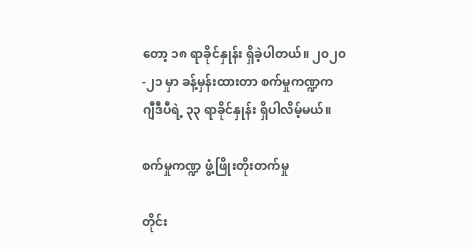တော့ ၁၈ ရာခိုင်နှုန်း ရှိခဲ့ပါတယ်။ ၂၀၂၀-၂၁ မှာ ခန့်မှန်းထားတာ စက်မှုကဏ္ဍက  ဂျီဒီပီရဲ့ ၃၃ ရာခိုင်နှုန်း ရှိပါလိမ့်မယ်။

စက်မှုကဏ္ဍ ဖွံ့ဖြိုးတိုးတက်မှု

တိုင်း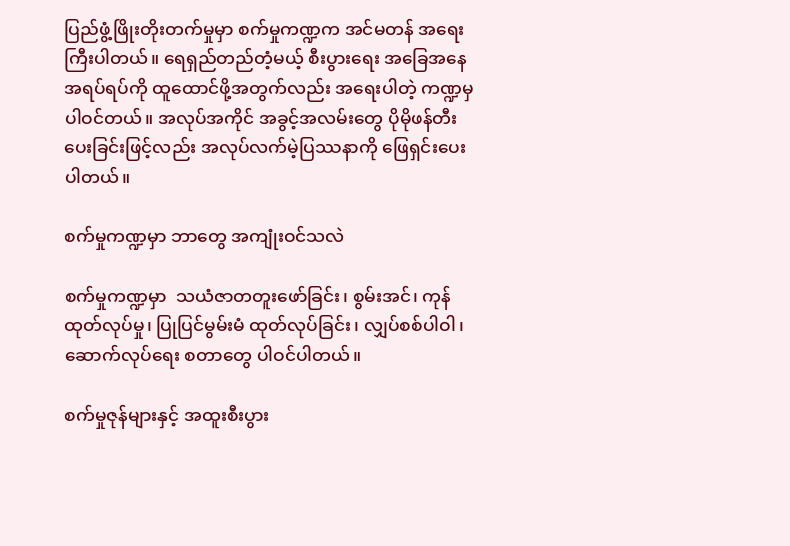ပြည်ဖွံ့ဖြိုးတိုးတက်မှုမှာ စက်မှုကဏ္ဍက အင်မတန် အရေးကြီးပါတယ်။ ရေရှည်တည်တံ့မယ့် စီးပွားရေး အခြေအနေအရပ်ရပ်ကို ထူထောင်ဖို့အတွက်လည်း အရေးပါတဲ့ ကဏ္ဍမှ ပါဝင်တယ်။ အလုပ်အကိုင် အခွင့်အလမ်းတွေ ပိုမိုဖန်တီးပေးခြင်းဖြင့်လည်း အလုပ်လက်မဲ့ပြဿနာကို ဖြေရှင်းပေးပါတယ်။

စက်မှုကဏ္ဍမှာ ဘာတွေ အကျုံးဝင်သလဲ

စက်မှုကဏ္ဍမှာ  သယံဇာတတူးဖော်ခြင်း၊ စွမ်းအင်၊ ကုန်ထုတ်လုပ်မှု၊ ပြုပြင်မွမ်းမံ ထုတ်လုပ်ခြင်း၊ လျှပ်စစ်ပါဝါ၊ ဆောက်လုပ်ရေး စတာတွေ ပါဝင်ပါတယ်။

စက်မှုဇုန်များနှင့် အထူးစီးပွား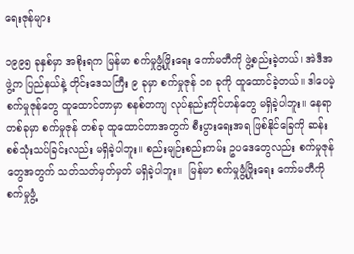ရေးဇုန်များ

၁၉၉၅ ခုနှစ်မှာ အစိုးရက မြန်မာ စက်မှုဖွံ့ဖြိုးရေး ကော်မတီကို ဖွဲ့စည်းခဲ့တယ်၊ အဲဒီအဖွဲ့က ပြည်နယ်နဲ့ တိုင်းဒေသကြီး ၉ ခုမှာ စက်မှုဇုန် ၁၈ ခုကို ထူထောင်ခဲ့တယ်။ ဒါပေမဲ့ စက်မှုဇုန်တွေ ထူထောင်တာမှာ စနစ်တကျ လုပ်နည်းကိုင်ဟန်တွေ မရှိခဲ့ပါဘူး။ နေရာတစ်ခုမှာ စက်မှုဇုန် တစ်ခု ထူထောင်တာအတွက် စီးပွားရေးအရ ဖြစ်နိုင်ခြေကို ဆန်းစစ်သုံးသပ်ခြင်းလည်း မရှိခဲ့ပါဘူး။ စည်းမျဉ်းစည်းကမ်း ဥပဒေတွေလည်း စက်မှုဇုန်တွေအတွက် သတ်သတ်မှတ်မှတ် မရှိခဲ့ပါဘူး။  မြန်မာ စက်မှုဖွံ့ဖြိုးရေး ကော်မတီကို စက်မှုဖွံ့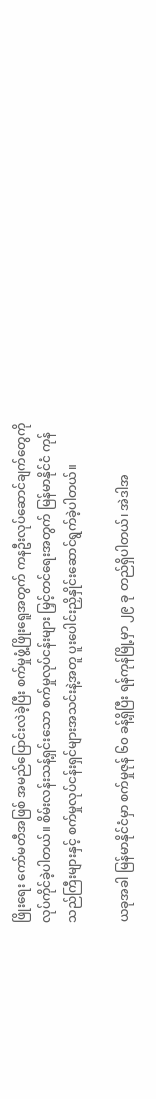ဖြိုးရေး ကော်မတီအဖြစ် အမည်ပြောင်းလဲခဲ့ပြီး စက်မှုဖွံ့ဖြိုးရေူအတွက် ကနဦးလုပ်ဆောင်ချက်တွေကို လုပ်ကိုင်ခဲ့ပါတယ်။ စိမ်းလန်းသန့်ရှင်းသော စက်မှုလုပ်ငန်းများ မြှင့်တင်ရေးအတွက် မြန်မာနိုင်ငံ ကုန်သည်ကြီးများနှင့် စက်မှုလုပ်ငန်းရှင်များအသင်းနဲ့အတူ ပူးပေါင်းညှိနှိုင်းဆောင်ရွက်ခဲ့ပါတယ်။

ယခုအခါ မြန်မာနိုင်ငံမှာ စက်မှုဇုန် ၆၀ ခန့်ရှိပြီး ရန်ကုန်မြို့မှာ ၂၉ ခု တည်ရှိပါတယ်၊ အဲဒါအ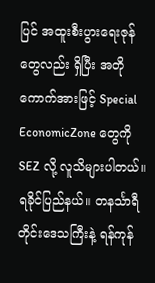ပြင် အထူးစီးပွားရေးဇုန်တွေလည်း ရှိပြီး အတိုကောက်အားဖြင့် Special EconomicZone တွေကို SEZ လို့ လူသိများပါတယ်။ ရခိုင်ပြည်နယ်။ တနင်္သာရီတိုင်းဒေသကြီးနဲ့ ရန်ကုန်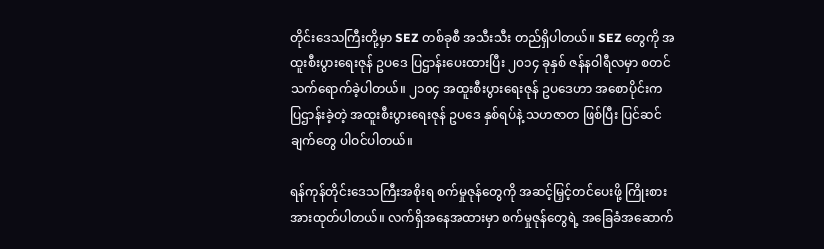တိုင်းဒေသကြီးတို့မှာ SEZ တစ်ခုစီ အသီးသီး တည်ရှိပါတယ်။ SEZ တွေကို အထူးစီးပွားရေးဇုန် ဥပဒေ ပြဌာန်းပေးထားပြီး ၂၀၁၄ ခုနှစ် ဇန်နဝါရီလမှာ စတင်သက်ရောက်ခဲ့ပါတယ်။ ၂၁၀၄ အထူးစီးပွားရေးဇုန် ဥပဒေဟာ အစောပိုင်းက ပြဌာန်းခဲ့တဲ့ အထူးစီးပွားရေးဇုန် ဥပဒေ နှစ်ရပ်နဲ့ သဟဇာတ ဖြစ်ပြီး ပြင်ဆင်ချက်တွေ ပါဝင်ပါတယ်။

ရန်ကုန်တိုင်းဒေသကြီးအစိုးရ စက်မှုဇုန်တွေကို အဆင့်မြှင့်တင်ပေးဖို့ ကြိုးစားအားထုတ်ပါတယ်။ လက်ရှိအနေအထားမှာ စက်မှုဇုန်တွေရဲ့ အခြေခံအဆောက်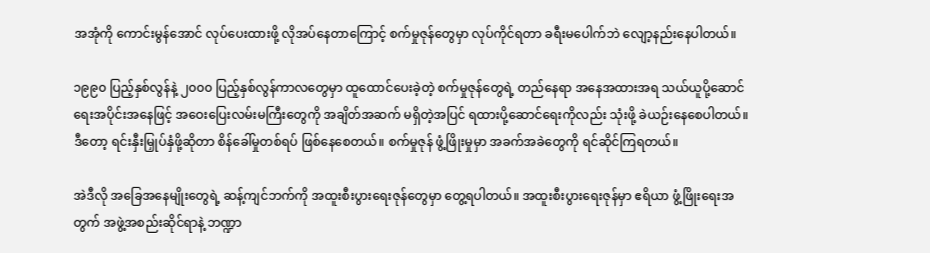အအုံကို ကောင်းမွန်အောင် လုပ်ပေးထားဖို့ လိုအပ်နေတာကြောင့် စက်မှုဇုန်တွေမှာ လုပ်ကိုင်ရတာ ခရီးမပေါက်ဘဲ လျော့နည်းနေပါတယ်။

၁၉၉၀ ပြည့်နှစ်လွန်နဲ့ ၂၀၀၀ ပြည့်နှစ်လွန်ကာလတွေမှာ ထူထောင်ပေးခဲ့တဲ့ စက်မှုဇုန်တွေရဲ့ တည်နေရာ အနေအထားအရ သယ်ယူပို့ဆောင်ရေးအပိုင်းအနေဖြင့် အဝေးပြေးလမ်းမကြီးတွေကို အချိတ်အဆက် မရှိတဲ့အပြင် ရထားပို့ဆောင်ရေးကိုလည်း သုံးဖို့ ခဲယဉ်းနေစေပါတယ်။ ဒီတော့ ရင်းနှီးမြှုပ်နှံဖို့ဆိုတာ စိန်ခေါ်မှုတစ်ရပ် ဖြစ်နေစေတယ်။ စက်မှုဇုန် ဖွံ့ဖြိုးမှုမှာ အခက်အခဲတွေကို ရင်ဆိုင်ကြရတယ်။

အဲဒီလို အခြေအနေမျိုးတွေရဲ့ ဆန့်ကျင်ဘက်ကို အထူးစီးပွားရေးဇုန်တွေမှာ တွေ့ရပါတယ်။ အထူးစီးပွားရေးဇုန်မှာ ဧရိယာ ဖွံ့ဖြိုးရေးအတွက် အဖွဲ့အစည်းဆိုင်ရာနဲ့ ဘဏ္ဍာ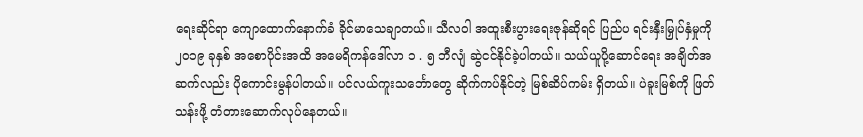ရေးဆိုင်ရာ ကျောထောက်နောက်ခံ ခိုင်မာသေချာတယ်။ သီလဝါ အထူးစီးပွားရေးဇုန်ဆိုရင် ပြည်ပ ရင်းနှီးမြှုပ်နှံမှုကို ၂၀၁၉ ခုနှစ် အစောပိုင်းအထိ အမေရိကန်ဒေါ်လာ ၁ . ၅ ဘီလျံ ဆွဲငင်နိုင်ခဲ့ပါတယ်။ သယ်ယူပို့ဆောင်ရေး အချိတ်အဆက်လည်း ပိုကောင်းမွန်ပါတယ်။ ပင်လယ်ကူးသင်္ဘောတွေ ဆိုက်ကပ်နိုင်တဲ့ မြစ်ဆိပ်ကမ်း ရှိတယ်။ ပဲခူးမြစ်ကို ဖြတ်သန်းဖို့ တံတားဆောက်လုပ်နေတယ်။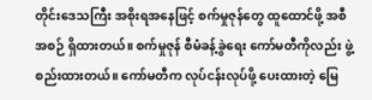တိုင်းဒေသကြီး အစိုးရအနေဖြင့် စက်မှုဇုန်တွေ ထူထောင်ဖို့ အစီအစဉ် ရှိထားတယ်။ စက်မှုဇုန် စီမံခန့်ခွဲရေး ကော်မတီကိုလည်း ဖွဲ့စည်းထားတယ်။ ကော်မတီက လုပ်ငန်းလုပ်ဖို့ ပေးထားတဲ့ မြေ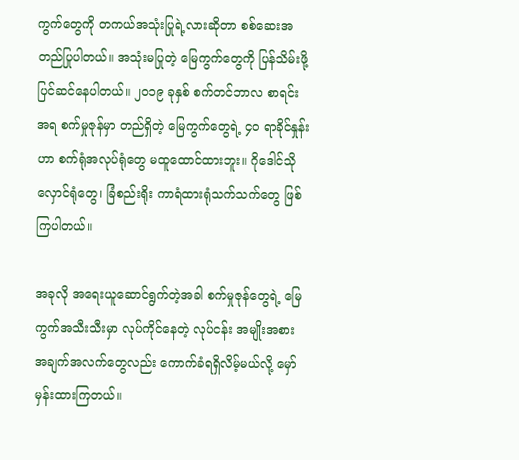ကွက်တွေကို တကယ်အသုံးပြုရဲ့လားဆိုတာ စစ်ဆေးအတည်ပြုပါတယ်။ အသုံးမပြုတဲ့ မြေကွက်တွေကို ပြန်သိမ်းဖို့ ပြင်ဆင်နေပါတယ်။ ၂၀၁၉ ခုနှစ် စက်တင်ဘာလ စာရင်းအရ စက်မှုဇုန်မှာ တည်ရှိတဲ့ မြေကွက်တွေရဲ့ ၄၀ ရာခိုင်နှုန်းဟာ စက်ရုံအလုပ်ရုံတွေ မထူထောင်ထားဘူး။ ဂိုဒေါင်သိုလှောင်ရုံတွေ၊ ခြံစည်းရိုး ကာရံထားရုံသက်သက်တွေ ဖြစ်ကြပါတယ်။

အခုလို အရေးယူဆောင်ရွက်တဲ့အခါ စက်မှုဇုန်တွေရဲ့ မြေကွက်အသီးသီးမှာ လုပ်ကိုင်နေတဲ့ လုပ်ငန်း အမျိုးအစား အချက်အလက်တွေလည်း ကောက်ခံရရှိလိမ့်မယ်လို့ မှော်မှန်းထားကြတယ်။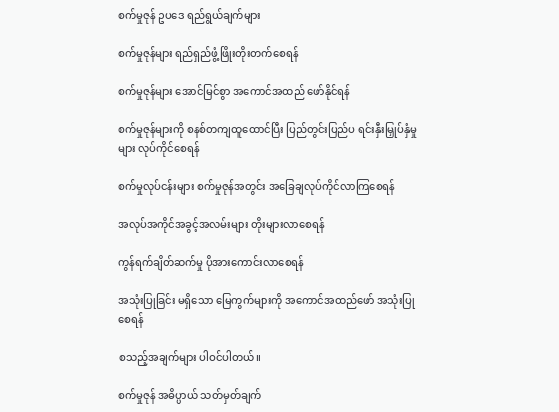စက်မှုဇုန် ဥပဒေ ရည်ရွယ်ချက်များ

စက်မှုဇုန်များ ရည်ရှည်ဖွံ့ဖြိုးတိုးတက်စေရန်

စက်မှုဇုန်များ အောင်မြင်စွာ အကောင်အထည် ဖော်နိုင်ရန်

စက်မှုဇုန်များကို စနစ်တကျထူထောင်ပြီး ပြည်တွင်းပြည်ပ ရင်းနှီးမြှုပ်နှံမှုများ လုပ်ကိုင်စေရန်

စက်မှုလုပ်ငန်းများ စက်မှုဇုန်အတွင်း အခြေချလုပ်ကိုင်လာကြစေရန်

အလုပ်အကိုင်အခွင့်အလမ်းများ တိုးများလာစေရန်

ကွန်ရက်ချိတ်ဆက်မှု ပိုအားကောင်းလာစေရန်

အသုံးပြုခြင်း မရှိသော မြေကွက်များကို အကောင်အထည်ဖော် အသုံးပြုစေရန်

စသည့်အချက်များ ပါဝင်ပါတယ်။

စက်မှုဇုန် အဓိပ္ပာယ် သတ်မှတ်ချက်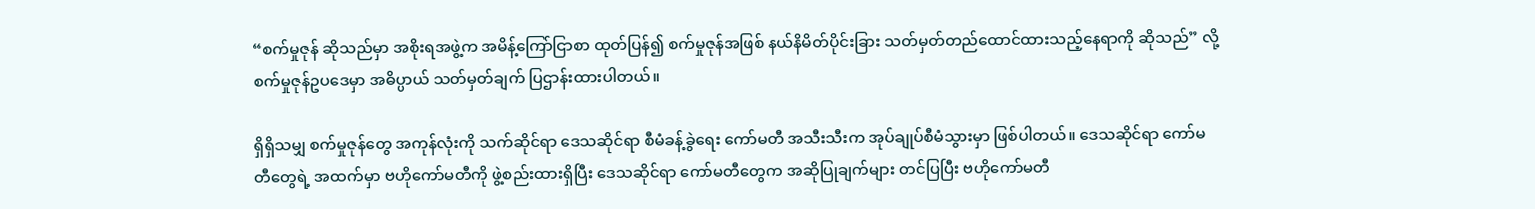“စက်မှုဇုန် ဆိုသည်မှာ အစိုးရအဖွဲ့က အမိန့်ကြော်ငြာစာ ထုတ်ပြန်၍ စက်မှုဇုန်အဖြစ် နယ်နိမိတ်ပိုင်းခြား သတ်မှတ်တည်‌ထောင်ထားသည့်နေရာကို ဆိုသည်” လို့  စက်မှုဇုန်ဥပဒေမှာ အဓိပ္ပာယ် သတ်မှတ်ချက် ပြဌာန်းထားပါတယ်။

ရှိရှိသမျှ စက်မှုဇုန်တွေ အကုန်လုံးကို သက်ဆိုင်ရာ ဒေသဆိုင်ရာ စီမံခန့်ခွဲရေး ကော်မတီ အသီးသီးက အုပ်ချုပ်စီမံသွားမှာ ဖြစ်ပါတယ်။ ဒေသဆိုင်ရာ ကော်မတီတွေရဲ့ အထက်မှာ ဗဟိုကော်မတီကို ဖွဲ့စည်းထားရှိပြီး ဒေသဆိုင်ရာ ကော်မတီတွေက အဆိုပြုချက်များ တင်ပြပြီး ဗဟိုကော်မတီ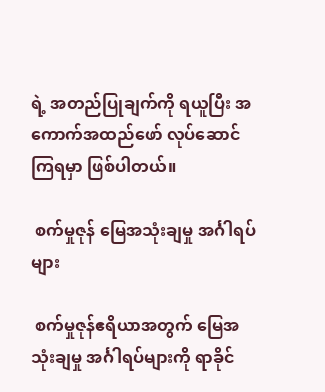ရဲ့ အတည်ပြုချက်ကို ရယူပြီး အကောက်အထည်ဖော် လုပ်ဆောင်ကြရမှာ ဖြစ်ပါတယ်။

 စက်မှုဇုန် မြေအသုံးချမှု အင်္ဂါရပ်များ

 စက်မှုဇုန်ဧရိယာအတွက် မြေအသုံးချမှု အင်္ဂါရပ်များကို ရာခိုင်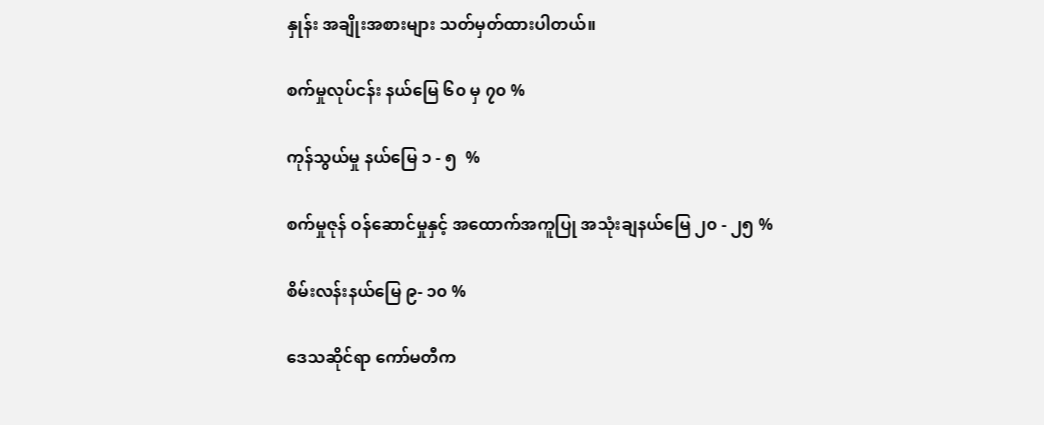နှုန်း အချိုးအစားများ သတ်မှတ်ထားပါတယ်။

စက်မှုလုပ်ငန်း နယ်မြေ ၆၀ မှ ၇၀ %

ကုန်သွယ်မှု နယ်မြေ ၁ - ၅  %

စက်မှုဇုန် ဝန်ဆောင်မှုနှင့် အထောက်အကူပြု အသုံးချနယ်မြေ ၂၀ - ၂၅ %

စိမ်းလန်းနယ်မြေ ၉- ၁၀ %

ဒေသဆိုင်ရာ ကော်မတီက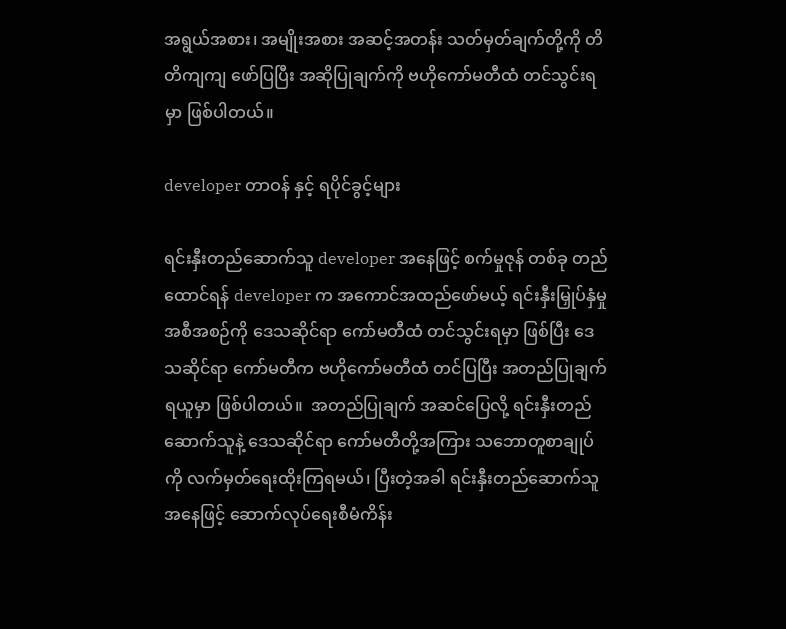အရွယ်အစား၊ အမျိုးအစား အဆင့်အတန်း သတ်မှတ်ချက်တို့ကို တိတိကျကျ ဖော်ပြပြီး အဆိုပြုချက်ကို ဗဟိုကော်မတီထံ တင်သွင်းရမှာ ဖြစ်ပါတယ်။

developer တာဝန် နှင့် ရပိုင်ခွင့်များ

ရင်းနှီးတည်ဆောက်သူ developer အနေဖြင့် စက်မှုဇုန် တစ်ခု တည်ထောင်ရန် developer က အကောင်အထည်ဖော်မယ့် ရင်းနှီးမြှုပ်နှံမှု အစီအစဉ်ကို ဒေသဆိုင်ရာ ကော်မတီထံ တင်သွင်းရမှာ ဖြစ်ပြီး ဒေသဆိုင်ရာ ကော်မတီက ဗဟိုကော်မတီထံ တင်ပြပြီး အတည်ပြုချက် ရယူမှာ ဖြစ်ပါတယ်။  အတည်ပြုချက် အဆင်ပြေလို့ ရင်းနှီးတည်ဆောက်သူနဲ့ ဒေသဆိုင်ရာ ကော်မတီတို့အကြား သဘောတူစာချုပ်ကို လက်မှတ်ရေးထိုးကြရမယ်၊ ပြီးတဲ့အခါ ရင်းနှီးတည်ဆောက်သူအနေဖြင့် ဆောက်လုပ်ရေးစီမံကိန်း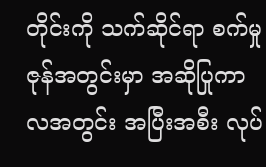တိုင်းကို သက်ဆိုင်ရာ စက်မှုဇုန်အတွင်းမှာ အဆိုပြုကာလအတွင်း အပြီးအစီး လုပ်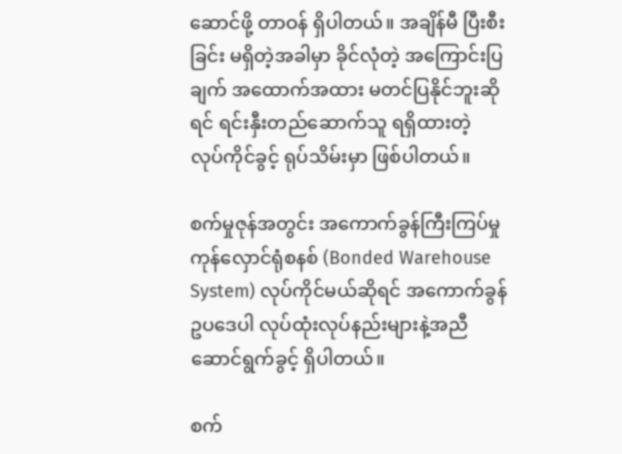ဆောင်ဖို့ တာဝန် ရှိပါတယ်။ အချိန်မီ ပြီးစီးခြင်း မရှိတဲ့အခါမှာ ခိုင်လုံတဲ့ အကြောင်းပြချက် အထောက်အထား မတင်ပြနိုင်ဘူးဆိုရင် ရင်းနှီးတည်ဆောက်သူ ရရှိထားတဲ့ လုပ်ကိုင်ခွင့် ရုပ်သိမ်းမှာ ဖြစ်ပါတယ်။

စက်မှုဇုန်အတွင်း အကောက်ခွန်ကြီးကြပ်မှု ကုန်လှောင်ရုံစနစ် (Bonded Warehouse System) လုပ်ကိုင်မယ်ဆိုရင် အကောက်ခွန်ဥပဒေပါ လုပ်ထုံးလုပ်နည်းများနဲ့အညီ ဆောင်ရွက်ခွင့် ရှိပါတယ်။

စက်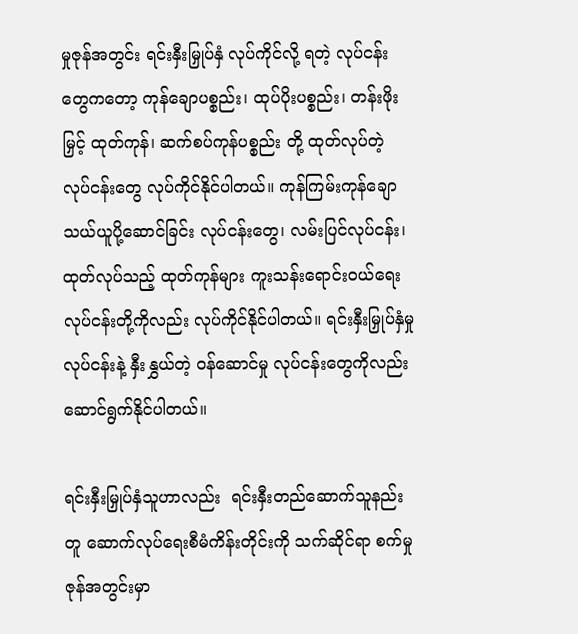မှုဇုန်အတွင်း ရင်းနှီးမြှုပ်နှံ လုပ်ကိုင်လို့ ရတဲ့ လုပ်ငန်းတွေကတော့ ကုန်ချောပစ္စည်း၊ ထုပ်ပိုးပစ္စည်း၊ တန်းဖိုးမြှင့် ထုတ်ကုန်၊ ဆက်စပ်ကုန်ပစ္စည်း တို့ ထုတ်လုပ်တဲ့ လုပ်ငန်းတွေ လုပ်ကိုင်နိုင်ပါတယ်။ ကုန်ကြမ်းကုန်ချော သယ်ယူပို့ဆောင်ခြင်း လုပ်ငန်းတွေ၊ လမ်းပြင်လုပ်ငန်း၊ ထုတ်လုပ်သည့် ထုတ်ကုန်များ ကူးသန်းရောင်းဝယ်ရေးလုပ်ငန်းတို့ကိုလည်း လုပ်ကိုင်နိုင်ပါတယ်။ ရင်းနှီးမြှုပ်နှံမှုလုပ်ငန်းနဲ့ နှီးနွှယ်တဲ့ ဝန်ဆောင်မှု လုပ်ငန်းတွေကိုလည်း ဆောင်ရွက်နိုင်ပါတယ်။

ရင်းနှီးမြှုပ်နှံသူဟာလည်း  ရင်းနှီးတည်ဆောက်သူနည်းတူ ဆောက်လုပ်ရေးစီမံကိန်းတိုင်းကို သက်ဆိုင်ရာ စက်မှုဇုန်အတွင်းမှာ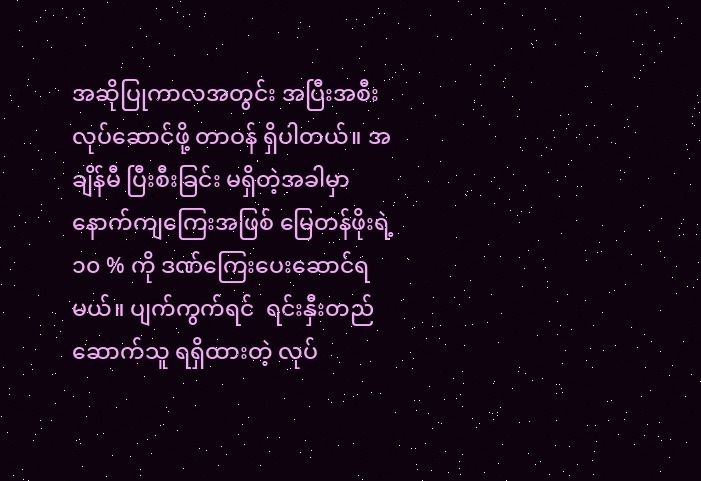အဆိုပြုကာလအတွင်း အပြီးအစီး လုပ်ဆောင်ဖို့ တာဝန် ရှိပါတယ်။ အချိန်မီ ပြီးစီးခြင်း မရှိတဲ့အခါမှာ နောက်ကျကြေးအဖြစ် မြေတန်ဖိုးရဲ့ ၁၀ % ကို ဒဏ်ကြေးပေးဆောင်ရမယ်။ ပျက်ကွက်ရင်  ရင်းနှီးတည်ဆောက်သူ ရရှိထားတဲ့ လုပ်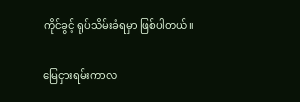ကိုင်ခွင့် ရုပ်သိမ်းခံရမှာ ဖြစ်ပါတယ်။

မြေငှားရမ်းကာလ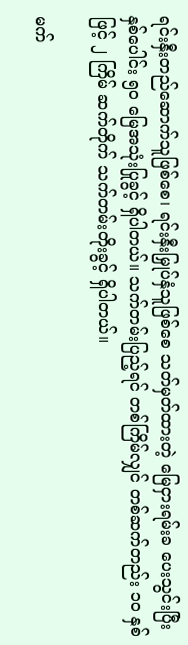ရင်းနှီးတည်ဆောက်သူဖြစ်စေ၊ ရင်းနှီးမြှုပ်နှံသူဖြစ်စေ သတ်မှတ်ထားတဲ့ မြေငှားရမ်းခ ပေးသွင်းပြီး နှစ်ပေါင်း ၅၀ မြေအသုံးပြုခွင့် ရှိပါတယ်။ သက်တမ်းပြည့်ရင် တစ်ကြိမ်လျှင် တစ်ဆက်တည်း ၁၀ နှစ်ဖြင့် ၂ ကြိမ် ဆက်တိုက် သက်တမ်းတိုးခွင့် ရှိပါတယ်။

မက်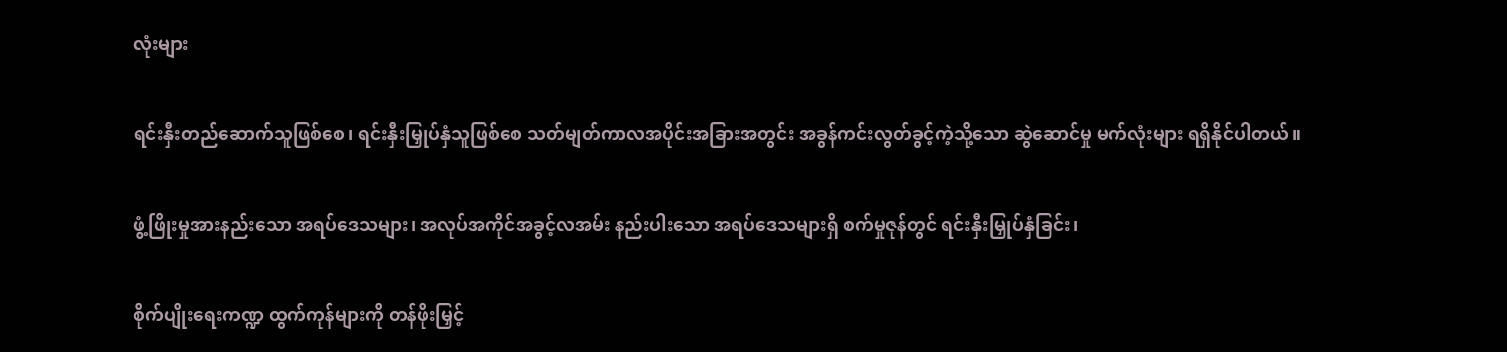လုံးများ

ရင်းနှီးတည်ဆောက်သူဖြစ်စေ၊ ရင်းနှီးမြှုပ်နှံသူဖြစ်စေ သတ်မျတ်ကာလအပိုင်းအခြားအတွင်း အခွန်ကင်းလွတ်ခွင့်ကဲ့သို့သော ဆွဲဆောင်မှု မက်လုံးများ ရရှိနိုင်ပါတယ်။

ဖွံ့ဖြိုးမှုအားနည်းသော အရပ်ဒေသများ၊ အလုပ်အကိုင်အခွင့်လအမ်း နည်းပါးသော အရပ်ဒေသများရှိ စက်မှုဇုန်တွင် ရင်းနှီးမြှုပ်နှံခြင်း၊

စိုက်ပျိုးရေးကဏ္ဍ ထွက်ကုန်များကို တန်ဖိုးမြှင့်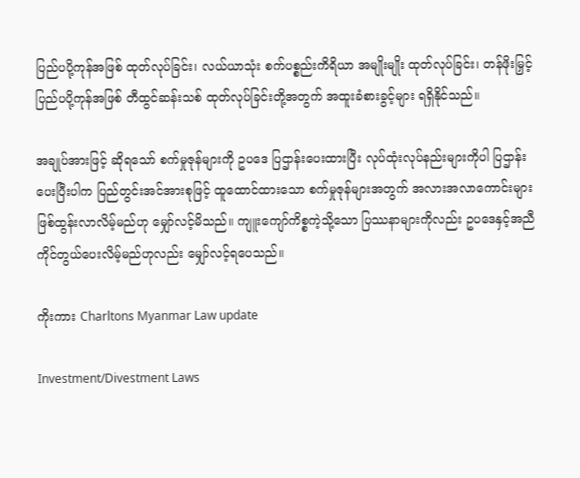ပြည်ပပို့ကုန်အဖြစ် ထုတ်လုပ်ခြင်း၊ လယ်ယာသုံး စက်ပစ္စည်းကိရိယာ အမျိုးမျိုး ထုတ်လုပ်ခြင်း၊ တန်ဖိုးမြှင့် ပြည်ပပို့ကုန်အဖြစ် တီထွင်ဆန်းသစ် ထုတ်လုပ်ခြင်းတို့အတွက် အထူးခံစားခွင့်များ ရရှိနိုင်သည်။

အချုပ်အားဖြင့် ဆိုရသော် စက်မှုဇုန်များကို ဥပဒေ ပြဌာန်းပေးထားပြီး လုပ်ထုံးလုပ်နည်းများကိုပါ ပြဌာန်း ပေးပြီးပါက ပြည်တွင်းအင်အားစုဖြင့် ထူထောင်ထားသော စက်မှုဇုန်များအတွက် အလားအလာကောင်းများ ဖြစ်ထွန်းလာလိမ့်မည်ဟု မျှော်လင့်မိသည်။ ကျူးကျော်ကိစ္စကဲ့သို့သော ပြဿနာများကိုလည်း ဥပဒေနှင့်အညီ ကိုင်တွယ်ပေးလိမ့်မည်ဟုလည်း မျှော်လင့်ရပေသည်။

ကိုးကား Charltons Myanmar Law update

Investment/Divestment Laws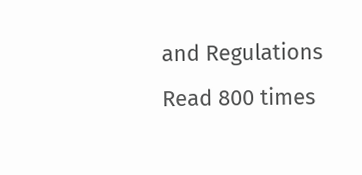and Regulations Read 800 times